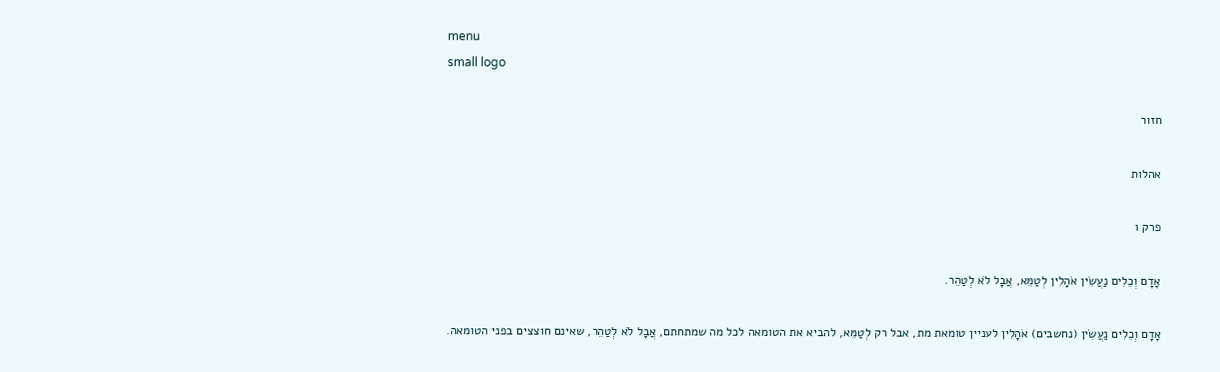menu
small logo

חזור

אהלות

פרק ו

אָדָם וְכֵלִים נַעֲשִׂין אֹהָלִין לְטַמֵּא, אֲבָל לֹא לְטַהֵר.

אָדָם וְכֵלִים נַעֲשִׂין (נחשבים) אֹהָלִין לעניין טומאת מת, אבל רק לְטַמֵּא, להביא את הטומאה לכל מה שמתחתם, אֲבָל לֹא לְטַהֵר, שאינם חוצצים בפני הטומאה.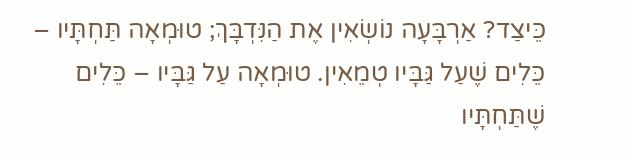כֵּיצַד? אַרְבָּעָה נוֹשְׂאִין אֶת הַנִּדְבָּךְ; טוּמְאָה תַּחְתָּיו – כֵּלִים שֶׁעַל גַּבָּיו טְמֵאִין. טוּמְאָה עַל גַּבָּיו – כֵּלִים שֶׁתַּחְתָּיו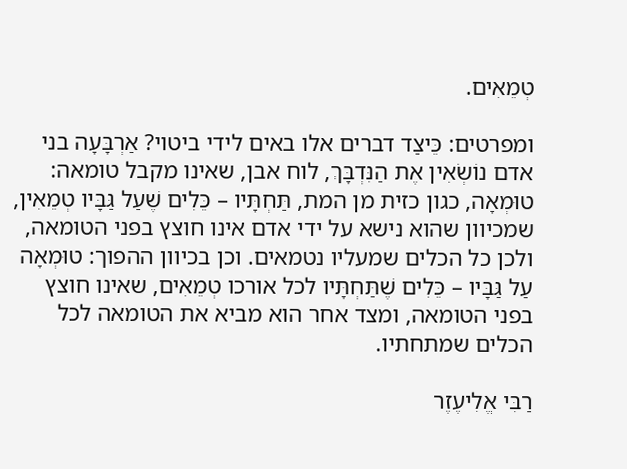טְמֵאִים.

ומפרטים: כֵּיצַד דברים אלו באים לידי ביטוי? אַרְבָּעָה בני אדם נוֹשְׂאִין אֶת הַנִּדְבָּךְ, לוח אבן, שאינו מקבל טומאה: טוּמְאָה, כגון כזית מן המת, תַּחְתָּיו – כֵּלִים שֶׁעַל גַּבָּיו טְמֵאִין, שמכיוון שהוא נישא על ידי אדם אינו חוצץ בפני הטומאה, ולכן כל הכלים שמעליו נטמאים. וכן בכיוון ההפוך: טוּמְאָה עַל גַּבָּיו – כֵּלִים שֶׁתַּחְתָּיו לכל אורכו טְמֵאִים, שאינו חוצץ בפני הטומאה, ומצד אחר הוא מביא את הטומאה לכל הכלים שמתחתיו.

רַבִּי אֱלִיעֶזֶר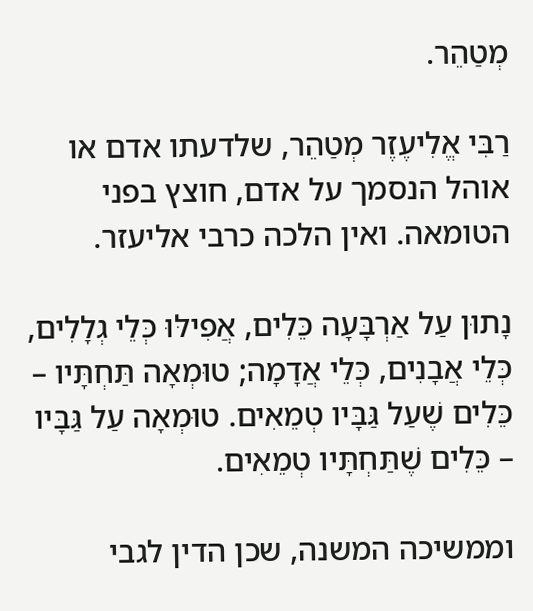מְטַהֵר.

רַבִּי אֱלִיעֶזֶר מְטַהֵר, שלדעתו אדם או אוהל הנסמך על אדם, חוצץ בפני הטומאה. ואין הלכה כרבי אליעזר.

נָתוּן עַל אַרְבָּעָה כֵּלִים, אֲפִילּוּ כְּלֵי גְלָלִים, כְּלֵי אֲבָנִים, כְּלֵי אֲדָמָה; טוּמְאָה תַּחְתָּיו – כֵּלִים שֶׁעַל גַּבָּיו טְמֵאִים. טוּמְאָה עַל גַּבָּיו – כֵּלִים שֶׁתַּחְתָּיו טְמֵאִים.

וממשיכה המשנה, שכן הדין לגבי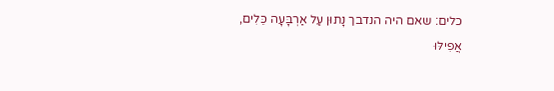כלים: שאם היה הנדבך נָתוּן עַל אַרְבָּעָה כֵּלִים, אֲפִילּוּ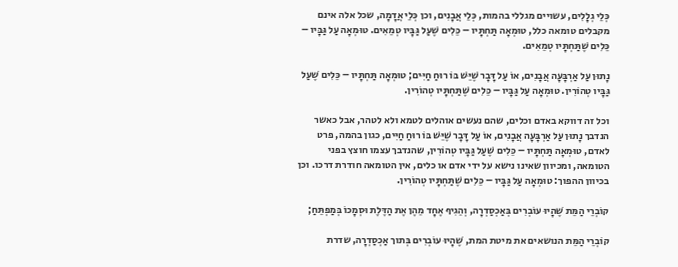כְּלֵי גְלָלִים, עשויים מגללי בהמות, כְּלֵי אֲבָנִים, וכן כְּלֵי אֲדָמָה, שכל אלה אינם מקבלים טומאה כלל, טוּמְאָה תַּחְתָּיו – כֵּלִים שֶׁעַל גַּבָּיו טְמֵאִים. טוּמְאָה עַל גַּבָּיו – כֵּלִים שֶׁתַּחְתָּיו טְמֵאִים.

נָתוּן עַל אַרְבָּעָה אֲבָנִים, אוֹ עַל דָּבָר שֶׁיֵּשׁ בּוֹ רוּחַ חַיִּים; טוּמְאָה תַּחְתָּיו – כֵּלִים שֶׁעַל גַּבָּיו טְהוֹרִין. טוּמְאָה עַל גַּבָּיו – כֵּלִים שֶׁתַּחְתָּיו טְהוֹרִין.

וכל זה דווקא באדם וכלים, שהם נעשים אוהלים לטמא ולא לטהר, אבל כאשר הנדבך נָתוּן עַל אַרְבָּעָה אֲבָנִים, אוֹ עַל דָּבָר שֶׁיֵּשׁ בּוֹ רוּחַ חַיִּים, כגון בהמה, פרט לאדם, טוּמְאָה תַּחְתָּיו – כֵּלִים שֶׁעַל גַּבָּיו טְהוֹרִין, שהנדבך עצמו חוצץ בפני הטומאה, ומכיוון שאינו נישא על ידי אדם או כלים, אין הטומאה חודרת דרכו. וכן בכיוון ההפוך: טוּמְאָה עַל גַּבָּיו – כֵּלִים שֶׁתַּחְתָּיו טְהוֹרִין.

קוֹבְרֵי הַמֵּת שֶׁהָיוּ עוֹבְרִים בְּאַכְסַדְרָה, וְהֵגִיף אֶחָד מֵהֶן אֶת הַדֶּלֶת וּסְמָכוֹ בְּמַפְתֵּחַ;

קוֹבְרֵי הַמֵּת הנושאים את מיטת המת, שֶׁהָיוּ עוֹבְרִים בְּתוך אַכְסַדְרָה, שדרת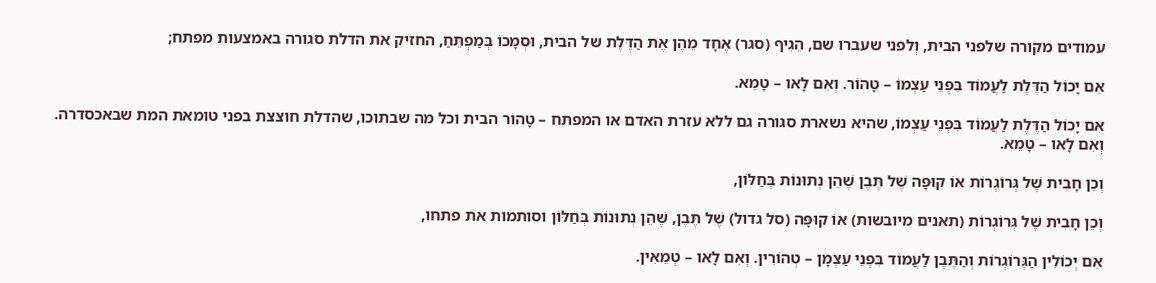עמודים מקורה שלפני הבית, וְלפני שעברו שם, הֵגִיף (סגר) אֶחָד מֵהֶן אֶת הַדֶּלֶת של הבית, וּסְמָכוֹ בְּמַפְתֵּחַ, החזיק את הדלת סגורה באמצעות מפתח;

אִם יָכוֹל הַדֶּלֶת לַעֲמוֹד בִּפְנֵי עַצְמוֹ – טָהוֹר. וְאִם לָאו – טָמֵא.

אִם יָכוֹל הַדֶּלֶת לַעֲמוֹד בִּפְנֵי עַצְמוֹ, שהיא נשארת סגורה גם ללא עזרת האדם או המפתח – טָהוֹר הבית וכל מה שבתוכו, שהדלת חוצצת בפני טומאת המת שבאכסדרה. וְאִם לָאו – טָמֵא.

וְכֵן חָבִית שֶׁל גְּרוֹגְרוֹת אוֹ קוּפָּה שֶׁל תֶּבֶן שֶׁהֵן נְתוּנוֹת בְּחַלּוֹן,

וְכֵן חָבִית שֶׁל גְּרוֹגְרוֹת (תאנים מיובשות) אוֹ קוּפָּה (סל גדול) שֶׁל תֶּבֶן, שֶׁהֵן נְתוּנוֹת בְּחַלּוֹן וסותמות את פתחו,

אִם יְכוֹלִין הַגְּרוֹגְרוֹת וְהַתֶּבֶן לַעֲמוֹד בִּפְנֵי עַצְמָן – טְהוֹרִין. וְאִם לָאו – טְמֵאִין.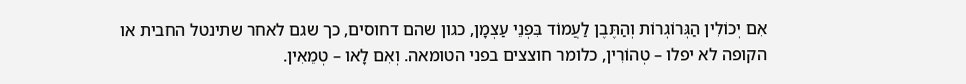אִם יְכוֹלִין הַגְּרוֹגְרוֹת וְהַתֶּבֶן לַעֲמוֹד בִּפְנֵי עַצְמָן, כגון שהם דחוסים, כך שגם לאחר שתינטל החבית או הקופה לא יפלו – טְהוֹרִין, כלומר חוצצים בפני הטומאה. וְאִם לָאו – טְמֵאִין.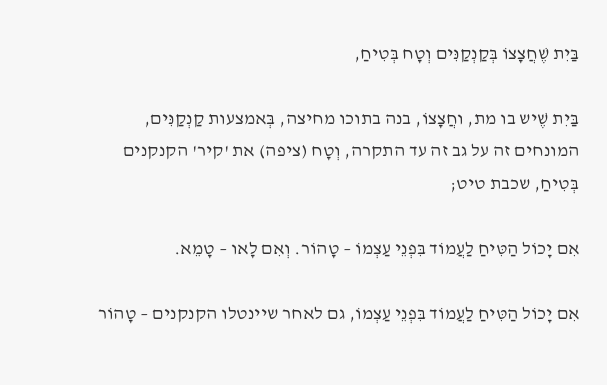בַּיִת שֶׁחֲצָצוֹ בְּקַנְקַנִּים וְטָח בְּטִיחַ,

בַּיִת שֶׁיש בו מת, וחֲצָצוֹ, בנה בתוכו מחיצה, בְּאמצעות קַנְקַנִּים, המונחים זה על גב זה עד התקרה, וְטָח (ציפה) את 'קיר' הקנקנים בְּטִיחַ, שכבת טיט;

אִם יָכוֹל הַטִּיחַ לַעֲמוֹד בִּפְנֵי עַצְמוֹ – טָהוֹר. וְאִם לָאו – טָמֵא.

אִם יָכוֹל הַטִּיחַ לַעֲמוֹד בִּפְנֵי עַצְמוֹ, גם לאחר שיינטלו הקנקנים – טָהוֹר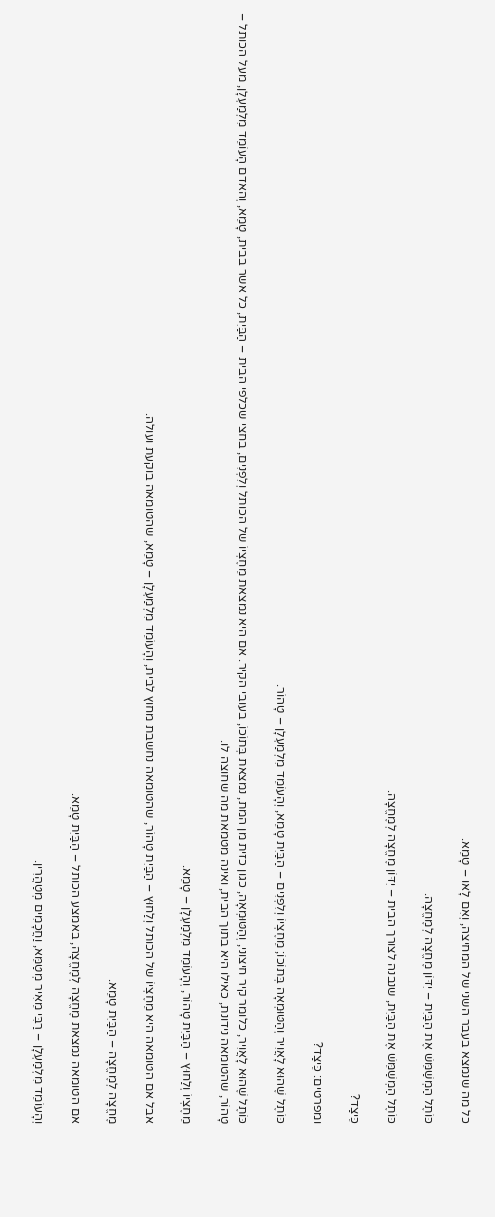כל מה שנמצא בעבר השני של המחיצה, וְאִם לָאו – טָמֵא.

כּוֹתֶל הַמְשַׁמֵּשׁ אֶת הַבַּיִת – יִדּוֹן מֶחֱצָה לְמֶחֱצָה.

כּוֹתֶל הַמְשַׁמֵּשׁ אֶת הַבַּיִת, שנבנה לצורך הבית – יִדּוֹן מֶחֱצָה לְמֶחֱצָה.

כֵּיצַד?

ומפרטים: כֵּיצַד?

כּוֹתֶל שֶׁהוּא לָאֲוִיר וְהַטּוּמְאָה בְּתוֹכוֹ; מֵחֶצְיוֹ וְלִפְנִים – הַבַּיִת טָמֵא, וְהָעוֹמֵד מִלְמַעְלָן – טָהוֹר.

כּוֹתֶל שֶׁהוּא לָאֲוִיר, כלומר קיר חיצוני, וְהַטּוּמְאָה, כגון כזית מן המת, נמצאת בְּתוֹכוֹ, בעובי הקיר. אם היא נמצאת מֵחֶצְיוֹ של הכותל וְלִפְנִים, בחצי שכלפי הבית – הַבַּיִת, כל אשר בבית, טָמֵא, וְהאדם הָעוֹמֵד מִלְמַעְלָן, מעל הכותל – טָהוֹר, שהטומאה נידונת, כאילו היא בתוך הבית, ואינה מטמאת מה שחוצה לו.

מֵחֶצְיוֹ וְלַחוּץ – הַבַּיִת טָהוֹר, וְהָעוֹמֵד מִלְמַעְלָן – טָמֵא.

אבל אם הטומאה היא מֵחֶצְיוֹ של הכותל וְלַחוּץ – הַבַּיִת טָהוֹר, שהטומאה נחשבת מחוץ לבית, וְהָעוֹמֵד מִלְמַעְלָן – טָמֵא, שהטומאה בוקעת ועולה.

מֶחֱצָה לְמֶחֱצָה – הַבַּיִת טָמֵא.

אם הטומאה נמצאת מֶחֱצָה לְמֶחֱצָה, באמצע הכותל – הַבַּיִת טָמֵא.

וְהָעוֹמֵד מִלְמַעְלָן – רַבִּי מֵאִיר מְטַמֵּא, וַחֲכָמִים מְטַהֲרִין.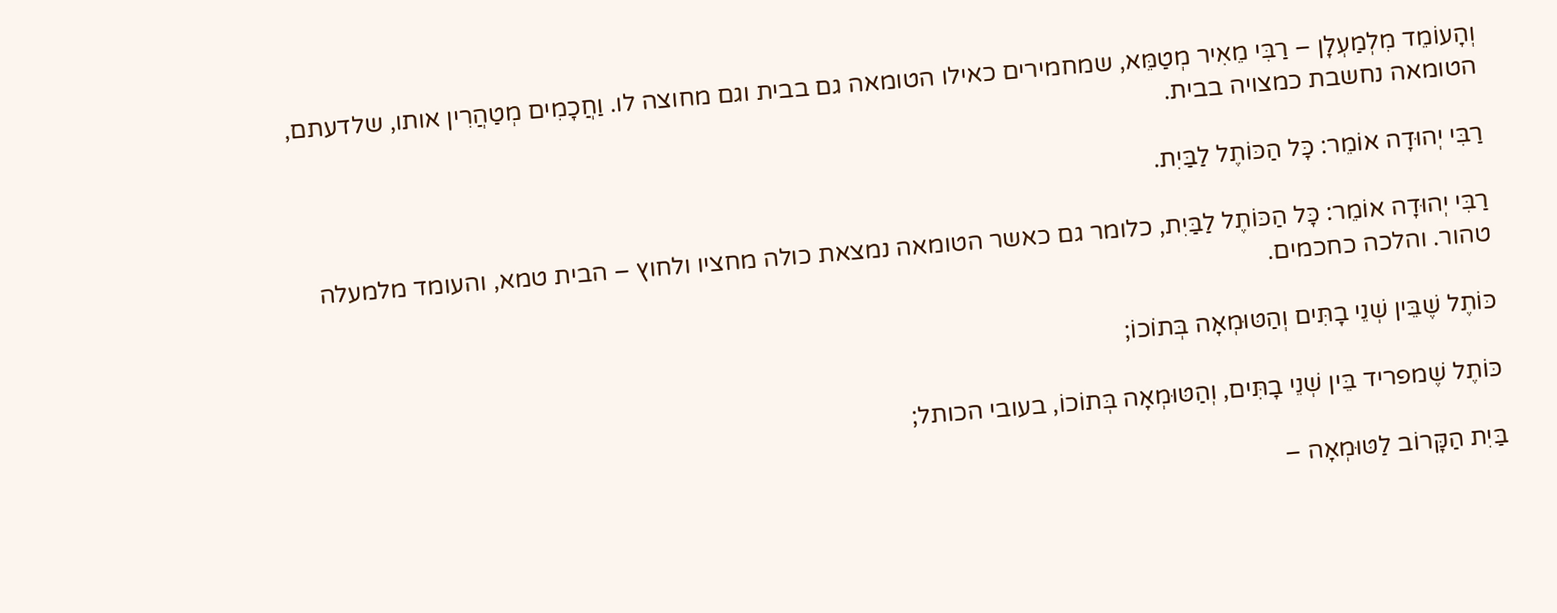וְהָעוֹמֵד מִלְמַעְלָן – רַבִּי מֵאִיר מְטַמֵּא, שמחמירים כאילו הטומאה גם בבית וגם מחוצה לו. וַחֲכָמִים מְטַהֲרִין אותו, שלדעתם, הטומאה נחשבת כמצויה בבית.

רַבִּי יְהוּדָה אוֹמֵר: כָּל הַכּוֹתֶל לַבַּיִת.

רַבִּי יְהוּדָה אוֹמֵר: כָּל הַכּוֹתֶל לַבַּיִת, כלומר גם כאשר הטומאה נמצאת כולה מחציו ולחוץ – הבית טמא, והעומד מלמעלה טהור. והלכה כחכמים.

כּוֹתֶל שֶׁבֵּין שְׁנֵי בָתִּים וְהַטּוּמְאָה בְּתוֹכוֹ;

כּוֹתֶל שֶׁמפריד בֵּין שְׁנֵי בָתִּים, וְהַטּוּמְאָה בְּתוֹכוֹ, בעובי הכותל;

בַּיִת הַקָּרוֹב לַטּוּמְאָה –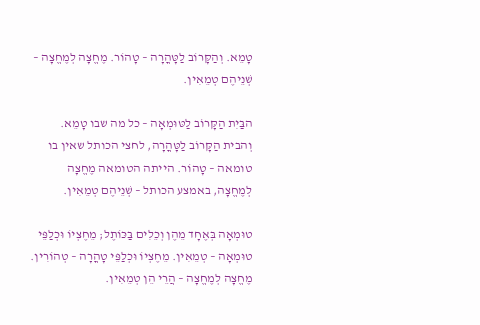טָמֵא. וְהַקָּרוֹב לַטָּהֳרָה – טָהוֹר. מֶחֱצָה לְמֶחֱצָה – שְׁנֵיהֶם טְמֵאִין.

הבַּיִת הַקָּרוֹב לַטּוּמְאָה – כל מה שבו טָמֵא. וְהבית הַקָּרוֹב לַטָּהֳרָה, לחצי הכותל שאין בו טומאה – טָהוֹר. הייתה הטומאה מֶחֱצָה לְמֶחֱצָה, באמצע הכותל – שְׁנֵיהֶם טְמֵאִין.

טוּמְאָה בְּאֶחָד מֵהֶן וְכֵלִים בַּכּוֹתֶל; מֵחֶצְיוֹ וּכְלַפֵּי טוּמְאָה – טְמֵאִין. מֵחֶצְיוֹ וּכְלַפֵּי טָהֳרָה – טְהוֹרִין. מֶחֱצָה לְמֶחֱצָה – הֲרֵי הֵן טְמֵאִין.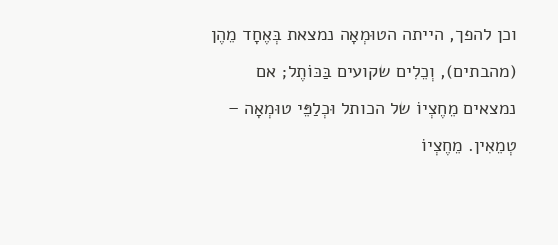וכן להפך, הייתה הטוּמְאָה נמצאת בְּאֶחָד מֵהֶן (מהבתים), וְכֵלִים שקועים בַּכּוֹתֶל; אם נמצאים מֵחֶצְיוֹ של הכותל וּכְלַפֵּי טוּמְאָה – טְמֵאִין. מֵחֶצְיוֹ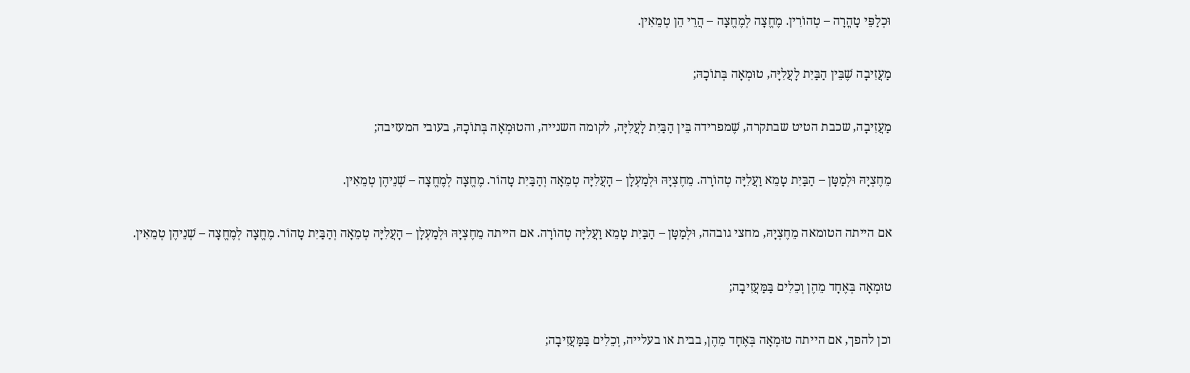וּכְלַפֵּי טָהֳרָה – טְהוֹרִין. מֶחֱצָה לְמֶחֱצָה – הֲרֵי הֵן טְמֵאִין.

מַעֲזִיבָה שֶׁבֵּין הַבַּיִת לָעֲלִיָּה, טוּמְאָה בְּתוֹכָהּ;

מַעֲזִיבָה, שכבת הטיט שבתקרה, שֶׁמפרידה בֵּין הַבַּיִת לָעֲלִיָּה, לקומה השנייה, והטוּמְאָה בְּתוֹכָהּ, בעובי המעזיבה;

מֵחֶצְיָהּ וּלְמַטָּן – הַבַּיִת טָמֵא וַעֲלִיָּה טְהוֹרָה. מֵחֶצְיָהּ וּלְמַעְלָן – הָעֲלִיָּה טְמֵאָה וְהַבַּיִת טָהוֹר. מֶחֱצָה לְמֶחֱצָה – שְׁנֵיהֶן טְמֵאִין.

אם הייתה הטומאה מֵחֶצְיָהּ, מחצי גובהה, וּלְמַטָּן – הַבַּיִת טָמֵא וַעֲלִיָּה טְהוֹרָה. אם הייתה מֵחֶצְיָהּ וּלְמַעְלָן – הָעֲלִיָּה טְמֵאָה וְהַבַּיִת טָהוֹר. מֶחֱצָה לְמֶחֱצָה – שְׁנֵיהֶן טְמֵאִין.

טוּמְאָה בְּאֶחָד מֵהֶן וְכֵלִים בַּמַּעֲזִיבָה;

וכן להפך, אם הייתה טוּמְאָה בְּאֶחָד מֵהֶן, בבית או בעלייה, וְכֵלִים בַּמַּעֲזִיבָה;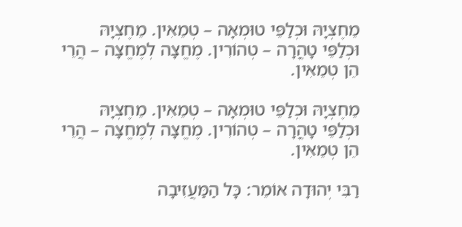מֵחֶצְיָהּ וּכְלַפֵּי טוּמְאָה – טְמֵאִין. מֵחֶצְיָהּ וּכְלַפֵּי טָהֳרָה – טְהוֹרִין. מֶחֱצָה לְמֶחֱצָה – הֲרֵי הֵן טְמֵאִין.

מֵחֶצְיָהּ וּכְלַפֵּי טוּמְאָה – טְמֵאִין. מֵחֶצְיָהּ וּכְלַפֵּי טָהֳרָה – טְהוֹרִין. מֶחֱצָה לְמֶחֱצָה – הֲרֵי הֵן טְמֵאִין.

רַבִּי יְהוּדָה אוֹמֵר: כָּל הַמַּעֲזִיבָה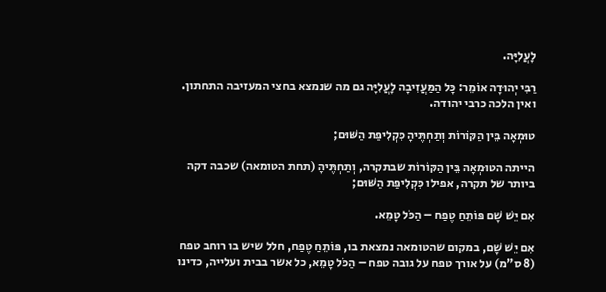לָעֲלִיָּה.

רַבִּי יְהוּדָה אוֹמֵר: כָּל הַמַּעֲזִיבָה לָעֲלִיָּה גם מה שנמצא בחצי המעזיבה התחתון. ואין הלכה כרבי יהודה.

טוּמְאָה בֵּין הַקּוֹרוֹת וְתַחְתֶּיהָ כִּקְלִיפַּת הַשּׁוּם;

הייתה הטוּמְאָה בֵּין הַקּוֹרוֹת שבתקרה, וְתַחְתֶּיהָ (תחת הטומאה) שכבה דקה ביותר של תקרה, אפילו כִּקְלִיפַּת הַשּׁוּם;

אִם יֵשׁ שָׁם פּוֹתֵחַ טֶפַח – הַכֹּל טָמֵא.

אִם יֵשׁ שָׁם, במקום שהטומאה נמצאת בו, פּוֹתֵחַ טֶפַח, חלל שיש בו רוחב טפח (8 ס"מ) על אורך טפח על גובה טפח – הַכֹּל טָמֵא, כל אשר בבית ועלייה, כדינו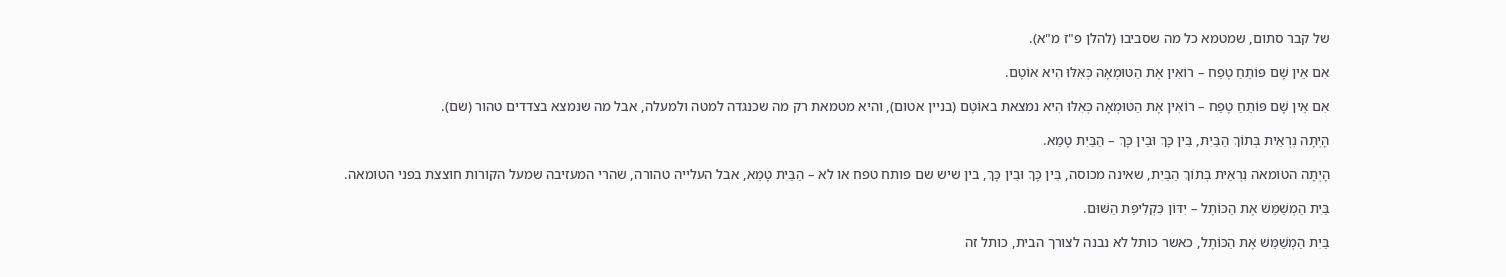של קבר סתום, שמטמא כל מה שסביבו (להלן פ"ז מ"א).

אִם אֵין שָׁם פּוֹתֵחַ טֶפַח – רוֹאִין אֶת הַטּוּמְאָה כְּאִלּוּ הִיא אוֹטֶם.

אִם אֵין שָׁם פּוֹתֵחַ טֶפַח – רוֹאִין אֶת הַטּוּמְאָה כְּאִלּוּ הִיא נמצאת באוֹטֶם (בניין אטום), והיא מטמאת רק מה שכנגדה למטה ולמעלה, אבל מה שנמצא בצדדים טהור (שם).

הָיְתָה נִרְאֵית בְּתוֹךְ הַבַּיִת, בֵּין כָּךְ וּבֵין כָּךְ – הַבַּיִת טָמֵא.

הָיְתָה הטומאה נִרְאֵית בְּתוֹךְ הַבַּיִת, שאינה מכוסה, בֵּין כָּךְ וּבֵין כָּךְ, בין שיש שם פותח טפח או לא – הַבַּיִת טָמֵא, אבל העלייה טהורה, שהרי המעזיבה שמעל הקורות חוצצת בפני הטומאה.

בַּיִת הַמְשַׁמֵּשׁ אֶת הַכּוֹתֶל – יִדּוֹן כִּקְלִיפַּת הַשּׁוּם.

בַּיִת הַמְשַׁמֵּשׁ אֶת הַכּוֹתֶל, כאשר כותל לא נבנה לצורך הבית, כותל זה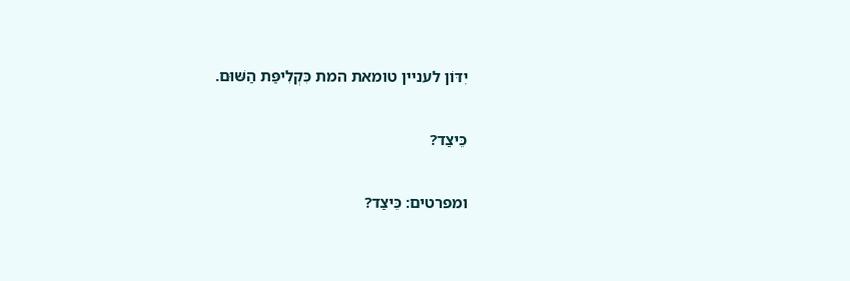יִדּוֹן לעניין טומאת המת כִּקְלִיפַּת הַשּׁוּם.

כֵּיצַד?

ומפרטים: כֵּיצַד?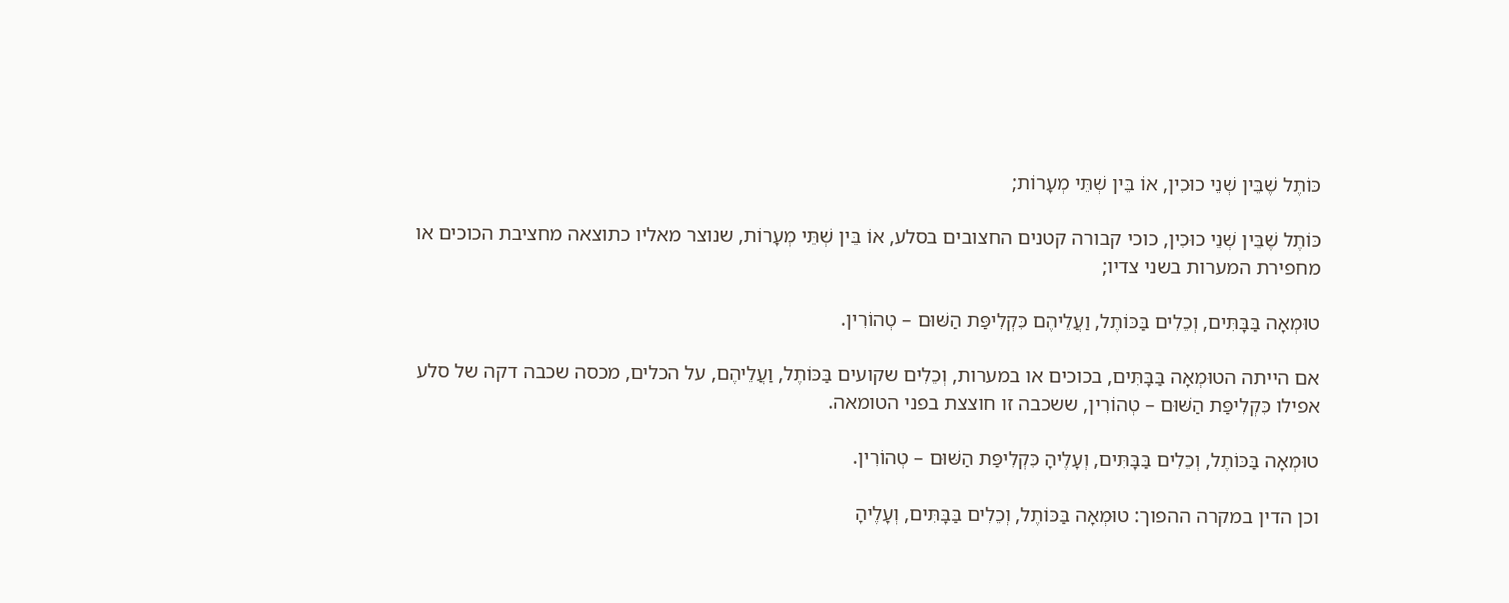כּוֹתֶל שֶׁבֵּין שְׁנֵי כוּכִין, אוֹ בֵּין שְׁתֵּי מְעָרוֹת;

כּוֹתֶל שֶׁבֵּין שְׁנֵי כוּכִין, כוכי קבורה קטנים החצובים בסלע, אוֹ בֵּין שְׁתֵּי מְעָרוֹת, שנוצר מאליו כתוצאה מחציבת הכוכים או מחפירת המערות בשני צדיו;

טוּמְאָה בַּבָּתִּים, וְכֵלִים בַּכּוֹתֶל, וַעֲלֵיהֶם כִּקְלִיפַּת הַשּׁוּם – טְהוֹרִין.

אם הייתה הטוּמְאָה בַּבָּתִּים, בכוכים או במערות, וְכֵלִים שקועים בַּכּוֹתֶל, וַעֲלֵיהֶם, על הכלים, מכסה שכבה דקה של סלע אפילו כִּקְלִיפַּת הַשּׁוּם – טְהוֹרִין, ששכבה זו חוצצת בפני הטומאה.

טוּמְאָה בַּכּוֹתֶל, וְכֵלִים בַּבָּתִּים, וְעָלֶיהָ כִּקְלִיפַּת הַשּׁוּם – טְהוֹרִין.

וכן הדין במקרה ההפוך: טוּמְאָה בַּכּוֹתֶל, וְכֵלִים בַּבָּתִּים, וְעָלֶיהָ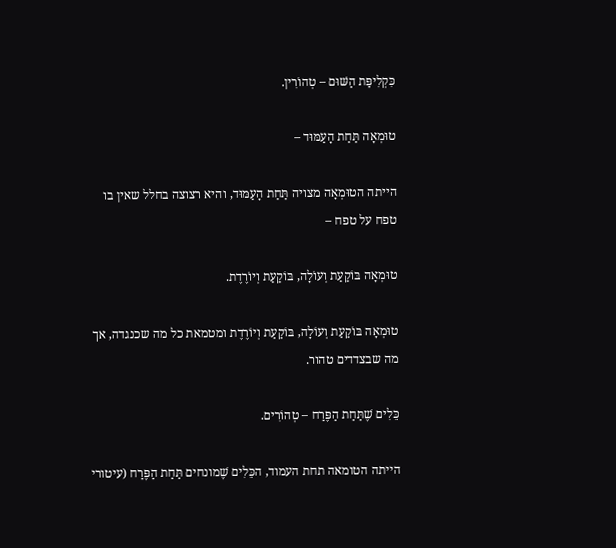כִּקְלִיפַּת הַשּׁוּם – טְהוֹרִין.

טוּמְאָה תַּחַת הָעַמּוּד –

הייתה הטוּמְאָה מצויה תַּחַת הָעַמּוּד, והיא רצוצה בחלל שאין בו טפח על טפח –

טוּמְאָה בּוֹקַעַת וְעוֹלָה, בּוֹקַעַת וְיוֹרֶדֶת.

טוּמְאָה בּוֹקַעַת וְעוֹלָה, בּוֹקַעַת וְיוֹרֶדֶת ומטמאת כל מה שכנגדה, אך מה שבצדדים טהור.

כֵּלִים שֶׁתַּחַת הַפֶּרַח – טְהוֹרִים.

הייתה הטומאה תחת העמוד, הכֵּלִים שֶׁמונחים תַּחַת הַפֶּרַח (עיטורי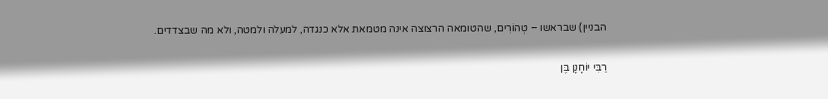הבניין) שבראשו – טְהוֹרִים, שהטומאה הרצוצה אינה מטמאת אלא כנגדה, למעלה ולמטה, ולא מה שבצדדים.

רַבִּי יוֹחָנָן בֶּן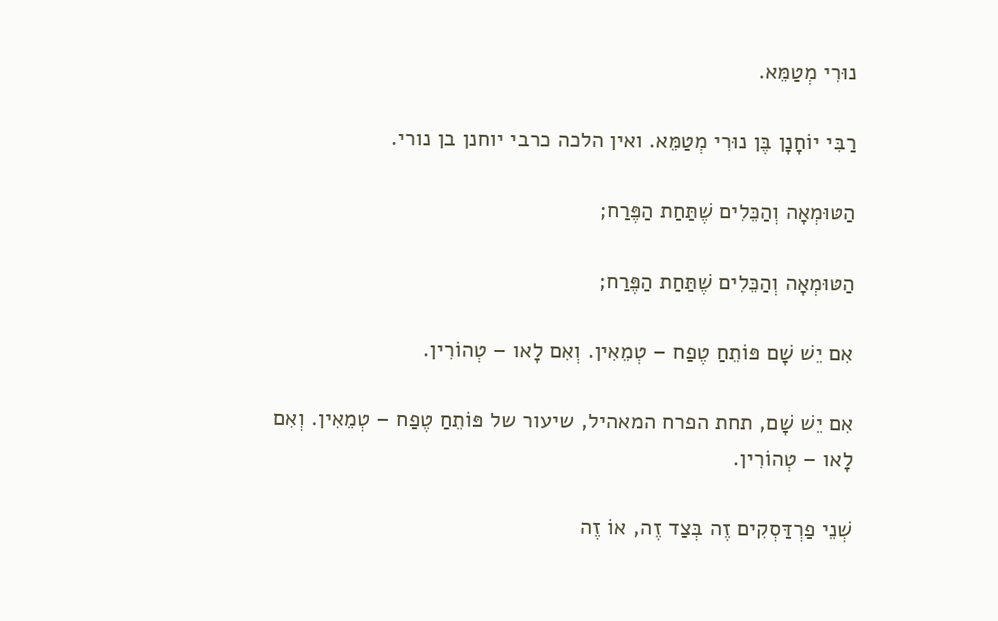נוּרִי מְטַמֵּא.

רַבִּי יוֹחָנָן בֶּן נוּרִי מְטַמֵּא. ואין הלכה כרבי יוחנן בן נורי.

הַטּוּמְאָה וְהַכֵּלִים שֶׁתַּחַת הַפֶּרַח;

הַטּוּמְאָה וְהַכֵּלִים שֶׁתַּחַת הַפֶּרַח;

אִם יֵשׁ שָׁם פּוֹתֵחַ טֶפַח – טְמֵאִין. וְאִם לָאו – טְהוֹרִין.

אִם יֵשׁ שָׁם, תחת הפרח המאהיל, שיעור של פּוֹתֵחַ טֶפַח – טְמֵאִין. וְאִם לָאו – טְהוֹרִין.

שְׁנֵי פַרְדַּסְקִים זֶה בְּצַד זֶה, אוֹ זֶה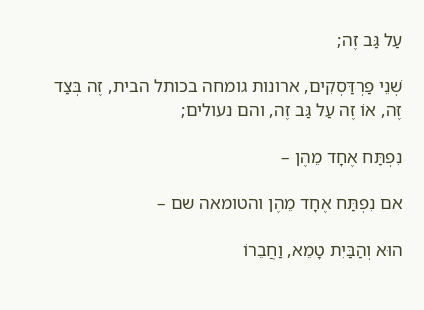עַל גַּב זֶה;

שְׁנֵי פַרְדַּסְקִים, ארונות גומחה בכותל הבית, זֶה בְּצַד זֶה, אוֹ זֶה עַל גַּב זֶה, והם נעולים;

נִפְתַּח אֶחָד מֵהֶן –

אם נִפְתַּח אֶחָד מֵהֶן והטומאה שם –

הוּא וְהַבַּיִת טָמֵא, וַחֲבֵרוֹ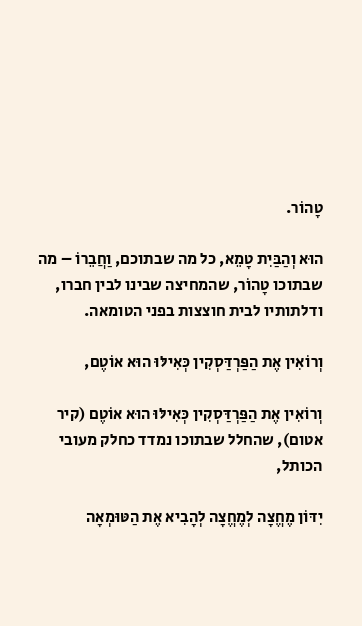טָהוֹר.

הוּא וְהַבַּיִת טָמֵא, כל מה שבתוכם, וַחֲבֵרוֹ – מה שבתוכו טָהוֹר, שהמחיצה שבינו לבין חברו, ודלתותיו לבית חוצצות בפני הטומאה.

וְרוֹאִין אֶת הַפַּרְדַּסְקִין כְּאִילּוּ הוּא אוֹטֶם,

וְרוֹאִין אֶת הַפַּרְדַּסְקִין כְּאִילּוּ הוּא אוֹטֶם (קיר אטום), שהחלל שבתוכו נמדד כחלק מעובי הכותל,

יִדּוֹן מֶחֱצָה לְמֶחֱצָה לְהָבִיא אֶת הַטּוּמְאָה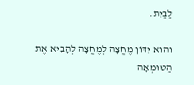לַבַּיִת.

והוא יִדּוֹן מֶחֱצָה לְמֶחֱצָה לְהָבִיא אֶת הַטּוּמְאָה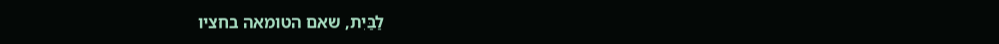לַבַּיִת, שאם הטומאה בחציו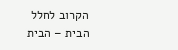הקרוב לחלל הבית – הבית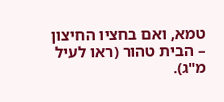טמא, ואם בחציו החיצון – הבית טהור (ראו לעיל מ"ג).